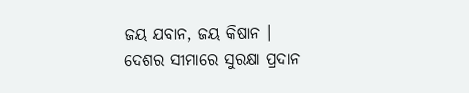ଜୟ ଯବାନ, ଜୟ କିଷାନ ।
ଦେଶର ସୀମାରେ ସୁରକ୍ଷା ପ୍ରଦାନ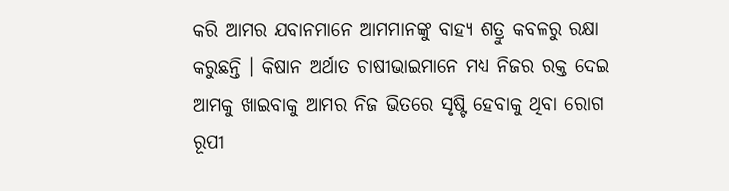କରି ଆମର ଯବାନମାନେ ଆମମାନଙ୍କୁ ବାହ୍ୟ ଶତ୍ରୁ କବଳରୁ ରକ୍ଷା କରୁଛନ୍ତି । କିଷାନ ଅର୍ଥାତ ଚାଷୀଭାଇମାନେ ମଧ୍ୟ ନିଜର ରକ୍ତ ଦେଇ ଆମକୁ ଖାଇବାକୁ ଆମର ନିଜ ଭିତରେ ସୃଷ୍ଟି ହେବାକୁ ଥିବା ରୋଗ ରୂପୀ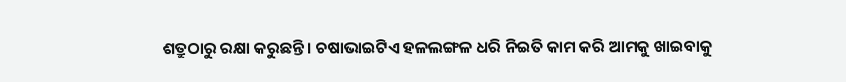ଶତ୍ରୁଠାରୁ ରକ୍ଷା କରୁଛନ୍ତି । ଚଷାଭାଇଟିଏ ହଳଲଙ୍ଗଳ ଧରି ନିଇତି କାମ କରି ଆମକୁ ଖାଇବାକୁ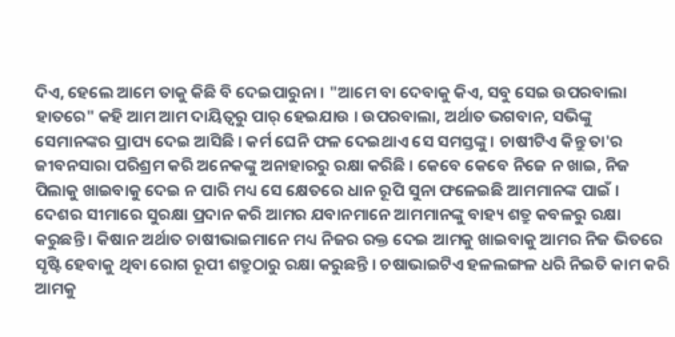ଦିଏ, ହେଲେ ଆମେ ତାକୁ କିଛି ବି ଦେଇପାରୁନା । "ଆମେ ବା ଦେବାକୁ କିଏ, ସବୁ ସେଇ ଉପରବାଲା ହାତରେ" କହି ଆମ ଆମ ଦାୟିତ୍ୱରୁ ପାର୍ ହେଇଯାଉ । ଉପରବାଲା, ଅର୍ଥାତ ଭଗବାନ, ସଭିଙ୍କୁ ସେମାନଙ୍କର ପ୍ରାପ୍ୟ ଦେଇ ଆସିଛି । କର୍ମ ଘେନି ଫଳ ଦେଇଥାଏ ସେ ସମସ୍ତଙ୍କୁ । ଚାଷୀଟିଏ କିନ୍ତୁ ତା'ର ଜୀବନସାରା ପରିଶ୍ରମ କରି ଅନେକଙ୍କୁ ଅନାହାରରୁ ରକ୍ଷା କରିଛି । କେବେ କେବେ ନିଜେ ନ ଖାଇ, ନିଜ ପିଲାକୁ ଖାଇବାକୁ ଦେଇ ନ ପାରି ମଧ୍ୟ ସେ କ୍ଷେତରେ ଧାନ ରୂପି ସୁନା ଫଳେଇଛି ଆମମାନଙ୍କ ପାଇଁ ।
ଦେଶର ସୀମାରେ ସୁରକ୍ଷା ପ୍ରଦାନ କରି ଆମର ଯବାନମାନେ ଆମମାନଙ୍କୁ ବାହ୍ୟ ଶତ୍ରୁ କବଳରୁ ରକ୍ଷା କରୁଛନ୍ତି । କିଷାନ ଅର୍ଥାତ ଚାଷୀଭାଇମାନେ ମଧ୍ୟ ନିଜର ରକ୍ତ ଦେଇ ଆମକୁ ଖାଇବାକୁ ଆମର ନିଜ ଭିତରେ ସୃଷ୍ଟି ହେବାକୁ ଥିବା ରୋଗ ରୂପୀ ଶତ୍ରୁଠାରୁ ରକ୍ଷା କରୁଛନ୍ତି । ଚଷାଭାଇଟିଏ ହଳଲଙ୍ଗଳ ଧରି ନିଇତି କାମ କରି ଆମକୁ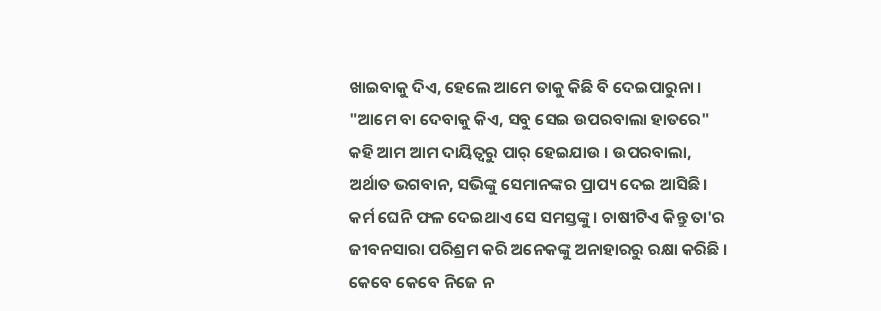ଖାଇବାକୁ ଦିଏ, ହେଲେ ଆମେ ତାକୁ କିଛି ବି ଦେଇପାରୁନା । "ଆମେ ବା ଦେବାକୁ କିଏ, ସବୁ ସେଇ ଉପରବାଲା ହାତରେ" କହି ଆମ ଆମ ଦାୟିତ୍ୱରୁ ପାର୍ ହେଇଯାଉ । ଉପରବାଲା, ଅର୍ଥାତ ଭଗବାନ, ସଭିଙ୍କୁ ସେମାନଙ୍କର ପ୍ରାପ୍ୟ ଦେଇ ଆସିଛି । କର୍ମ ଘେନି ଫଳ ଦେଇଥାଏ ସେ ସମସ୍ତଙ୍କୁ । ଚାଷୀଟିଏ କିନ୍ତୁ ତା'ର ଜୀବନସାରା ପରିଶ୍ରମ କରି ଅନେକଙ୍କୁ ଅନାହାରରୁ ରକ୍ଷା କରିଛି । କେବେ କେବେ ନିଜେ ନ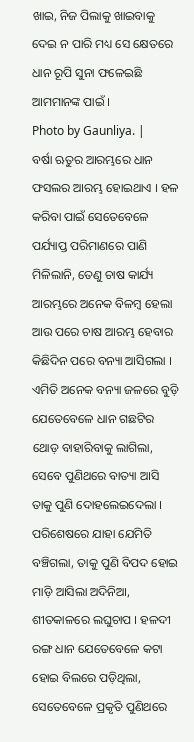ଖାଇ, ନିଜ ପିଲାକୁ ଖାଇବାକୁ ଦେଇ ନ ପାରି ମଧ୍ୟ ସେ କ୍ଷେତରେ ଧାନ ରୂପି ସୁନା ଫଳେଇଛି ଆମମାନଙ୍କ ପାଇଁ ।
Photo by Gaunliya. |
ବର୍ଷା ଋତୁର ଆରମ୍ଭରେ ଧାନ ଫସଲର ଆରମ୍ଭ ହୋଇଥାଏ । ହଳ କରିବା ପାଇଁ ସେତେବେଳେ ପର୍ଯ୍ୟାପ୍ତ ପରିମାଣରେ ପାଣି ମିଳିଲାନି, ତେଣୁ ଚାଷ କାର୍ଯ୍ୟ ଆରମ୍ଭରେ ଅନେକ ବିଳମ୍ବ ହେଲା ଆଉ ପରେ ଚାଷ ଆରମ୍ଭ ହେବାର କିଛିଦିନ ପରେ ବନ୍ୟା ଆସିଗଲା । ଏମିତି ଅନେକ ବନ୍ୟା ଜଳରେ ବୁଡ଼ି ଯେତେବେଳେ ଧାନ ଗଛଟିର ଥୋଡ଼ ବାହାରିବାକୁ ଲାଗିଲା, ସେବେ ପୁଣିଥରେ ବାତ୍ୟା ଆସି ତାକୁ ପୁଣି ଦୋହଲେଇଦେଲା । ପରିଶେଷରେ ଯାହା ଯେମିତି ବଞ୍ଚିଗଲା, ତାକୁ ପୁଣି ବିପଦ ହୋଇ ମାଡ଼ି ଆସିଲା ଅଦିନିଆ, ଶୀତକାଳରେ ଲଘୁଚାପ । ହଳଦୀ ରଙ୍ଗ ଧାନ ଯେତେବେଳେ କଟା ହୋଇ ବିଲରେ ପଡ଼ିଥିଲା, ସେତେବେଳେ ପ୍ରକୃତି ପୁଣିଥରେ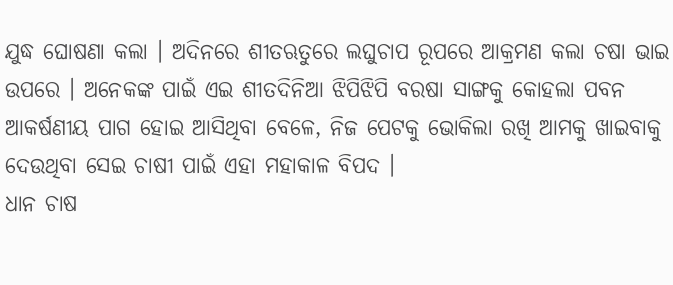ଯୁଦ୍ଧ ଘୋଷଣା କଲା । ଅଦିନରେ ଶୀତଋତୁରେ ଲଘୁଚାପ ରୂପରେ ଆକ୍ରମଣ କଲା ଚଷା ଭାଇ ଉପରେ । ଅନେକଙ୍କ ପାଇଁ ଏଇ ଶୀତଦିନିଆ ଝିପିଝିପି ବରଷା ସାଙ୍ଗକୁ କୋହଲା ପବନ ଆକର୍ଷଣୀୟ ପାଗ ହୋଇ ଆସିଥିବା ବେଳେ, ନିଜ ପେଟକୁ ଭୋକିଲା ରଖି ଆମକୁ ଖାଇବାକୁ ଦେଉଥିବା ସେଇ ଚାଷୀ ପାଇଁ ଏହା ମହାକାଳ ବିପଦ ।
ଧାନ ଚାଷ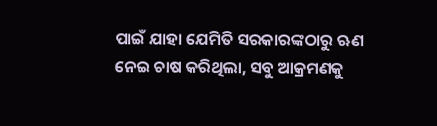ପାଇଁ ଯାହା ଯେମିତି ସରକାରଙ୍କଠାରୁ ଋଣ ନେଇ ଚାଷ କରିଥିଲା, ସବୁ ଆକ୍ରମଣକୁ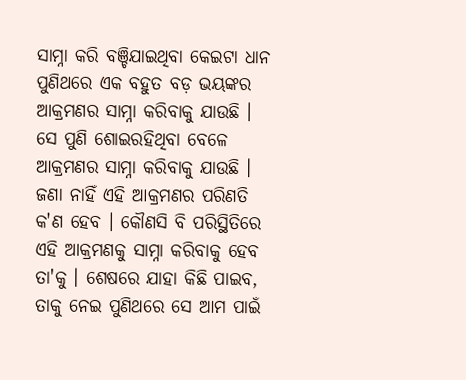ସାମ୍ନା କରି ବଞ୍ଚିଯାଇଥିବା କେଇଟା ଧାନ ପୁଣିଥରେ ଏକ ବହୁତ ବଡ଼ ଭୟଙ୍କର ଆକ୍ରମଣର ସାମ୍ନା କରିବାକୁ ଯାଉଛି । ସେ ପୁଣି ଶୋଇରହିଥିବା ବେଳେ ଆକ୍ରମଣର ସାମ୍ନା କରିବାକୁ ଯାଉଛି । ଜଣା ନାହିଁ ଏହି ଆକ୍ରମଣର ପରିଣତି କ'ଣ ହେବ । କୌଣସି ବି ପରିସ୍ଥିତିରେ ଏହି ଆକ୍ରମଣକୁ ସାମ୍ନା କରିବାକୁ ହେବ ତା'କୁ । ଶେଷରେ ଯାହା କିଛି ପାଇବ, ତାକୁ ନେଇ ପୁଣିଥରେ ସେ ଆମ ପାଇଁ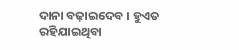ଦାନା ବଢ଼ାଇଦେବ । ହୁଏତ ରହିଯାଇଥିବା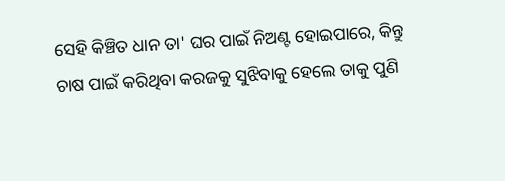ସେହି କିଞ୍ଚିତ ଧାନ ତା' ଘର ପାଇଁ ନିଅଣ୍ଟ ହୋଇପାରେ, କିନ୍ତୁ ଚାଷ ପାଇଁ କରିଥିବା କରଜକୁ ସୁଝିବାକୁ ହେଲେ ତାକୁ ପୁଣି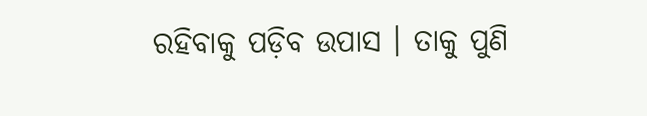ରହିବାକୁ ପଡ଼ିବ ଉପାସ । ତାକୁ ପୁଣି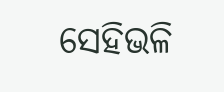ସେହିଭଳି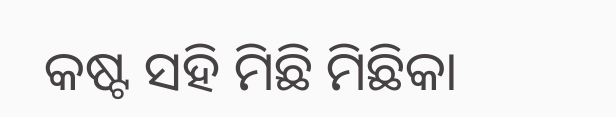କଷ୍ଟ ସହି ମିଛି ମିଛିକା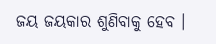ଜୟ ଜୟକାର ଶୁଣିବାକୁ ହେବ ।